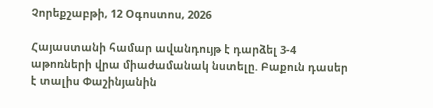Չորեքշաբթի, 12 Օգոստոս, 2026

Հայաստանի համար ավանդույթ է դարձել 3-4 աթոռների վրա միաժամանակ նստելը. Բաքուն դասեր է տալիս Փաշինյանին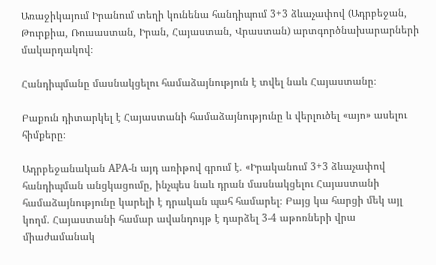Առաջիկայում Իրանում տեղի կունենա հանդիպում 3+3 ձևաչափով (Ադրբեջան, Թուրքիա, Ռուսաստան, Իրան, Հայաստան, Վրաստան) արտգործնախարարների մակարդակով։

Հանդիպմանը մասնակցելու համաձայնություն է տվել նաև Հայաստանը։

Բաքուն դիտարկել է Հայաստանի համաձայնությունը և վերլուծել «այո» ասելու հիմքերը։

Ադրբեջանական АPA-ն այդ առիթով գրում է. «Իրականում 3+3 ձևաչափով հանդիպման անցկացումը, ինչպես նաև դրան մասնակցելու Հայաստանի համաձայնությունը կարելի է դրական պահ համարել։ Բայց կա հարցի մեկ այլ կողմ. Հայաստանի համար ավանդույթ է դարձել 3-4 աթոռների վրա միաժամանակ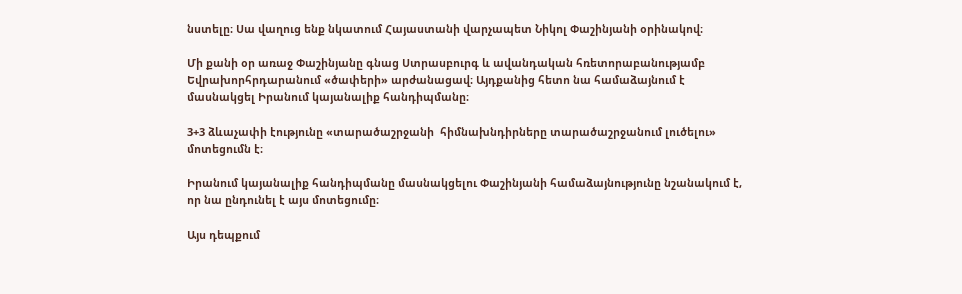նստելը։ Սա վաղուց ենք նկատում Հայաստանի վարչապետ Նիկոլ Փաշինյանի օրինակով։

Մի քանի օր առաջ Փաշինյանը գնաց Ստրասբուրգ և ավանդական հռետորաբանությամբ Եվրախորհրդարանում «ծափերի» արժանացավ։ Այդքանից հետո նա համաձայնում է մասնակցել Իրանում կայանալիք հանդիպմանը։

3+3 ձևաչափի էությունը «տարածաշրջանի  հիմնախնդիրները տարածաշրջանում լուծելու» մոտեցումն է։

Իրանում կայանալիք հանդիպմանը մասնակցելու Փաշինյանի համաձայնությունը նշանակում է, որ նա ընդունել է այս մոտեցումը։

Այս դեպքում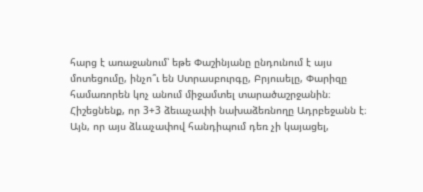հարց է առաջանում՝ եթե Փաշինյանը ընդունում է այս մոտեցումը, ինչո՞ւ են Ստրասբուրգը, Բրյուսելը, Փարիզը համառորեն կոչ անում միջամտել տարածաշրջանին։ Հիշեցնենք, որ 3+3 ձեւաչափի նախաձեռնողը Ադրբեջանն է։ Այն, որ այս ձևաչափով հանդիպում դեռ չի կայացել,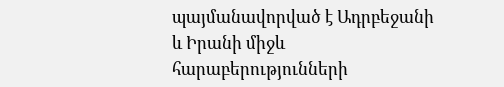պայմանավորված է Ադրբեջանի և Իրանի միջև հարաբերությունների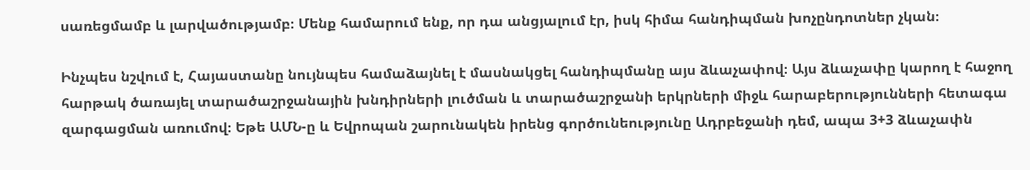սառեցմամբ և լարվածությամբ։ Մենք համարում ենք, որ դա անցյալում էր, իսկ հիմա հանդիպման խոչընդոտներ չկան։

Ինչպես նշվում է, Հայաստանը նույնպես համաձայնել է մասնակցել հանդիպմանը այս ձևաչափով։ Այս ձևաչափը կարող է հաջող հարթակ ծառայել տարածաշրջանային խնդիրների լուծման և տարածաշրջանի երկրների միջև հարաբերությունների հետագա զարգացման առումով։ Եթե ԱՄՆ-ը և Եվրոպան շարունակեն իրենց գործունեությունը Ադրբեջանի դեմ, ապա 3+3 ձևաչափն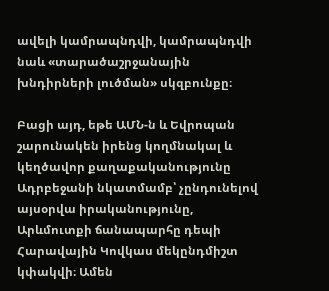ավելի կամրապնդվի, կամրապնդվի նաև «տարածաշրջանային խնդիրների լուծման» սկզբունքը։

Բացի այդ, եթե ԱՄՆ-ն և Եվրոպան շարունակեն իրենց կողմնակալ և կեղծավոր քաղաքականությունը Ադրբեջանի նկատմամբ՝ չընդունելով այսօրվա իրականությունը, Արևմուտքի ճանապարհը դեպի Հարավային Կովկաս մեկընդմիշտ կփակվի։ Ամեն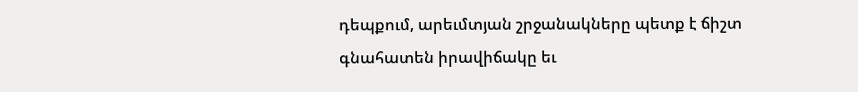դեպքում, արեւմտյան շրջանակները պետք է ճիշտ գնահատեն իրավիճակը եւ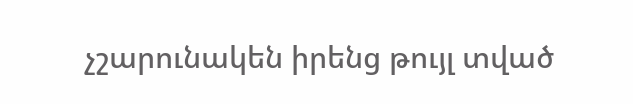չշարունակեն իրենց թույլ տված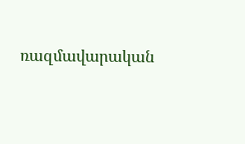ռազմավարական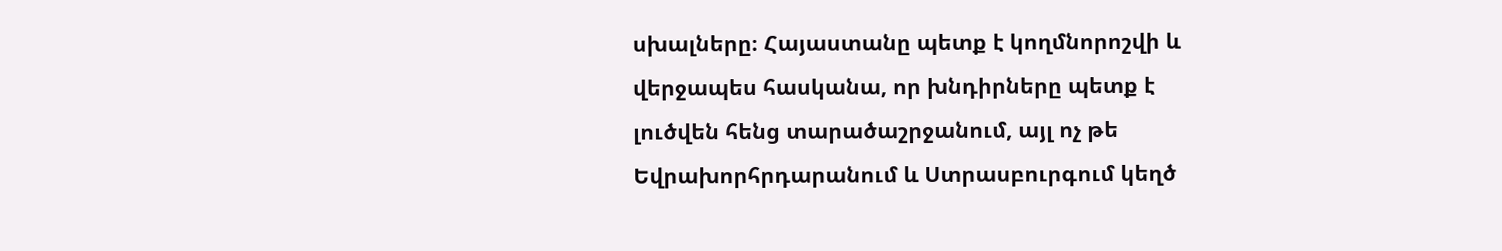սխալները։ Հայաստանը պետք է կողմնորոշվի և վերջապես հասկանա, որ խնդիրները պետք է լուծվեն հենց տարածաշրջանում, այլ ոչ թե Եվրախորհրդարանում և Ստրասբուրգում կեղծ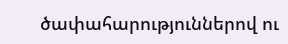ծափահարություններով ու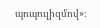պոպուլիզմով»։